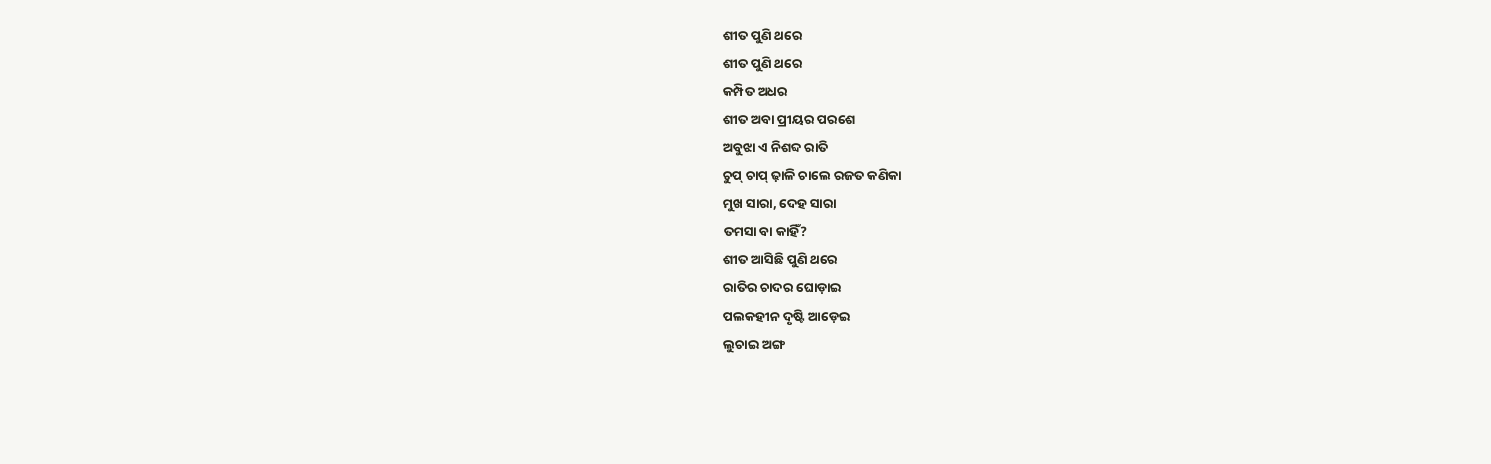ଶୀତ ପୁଣି ଥରେ
ଶୀତ ପୁଣି ଥରେ
କମ୍ପିତ ଅଧର
ଶୀତ ଅବା ପ୍ରୀୟର ପରଶେ
ଅବୁଝା ଏ ନିଶବ୍ଦ ରାତି
ଚୁପ୍ ଚାପ୍ ଢ଼ାଳି ଚାଲେ ରଜତ କଣିକା
ମୁଖ ସାରା, ଦେହ ସାରା
ତମସା ବା କାହିଁ?
ଶୀତ ଆସିଛି ପୁଣି ଥରେ
ରାତିର ଚାଦର ଘୋଡ଼ାଇ
ପଲକହୀନ ଦୃଷ୍ଟି ଆଡ଼େଇ
ଲୁଚାଇ ଅଙ୍ଗ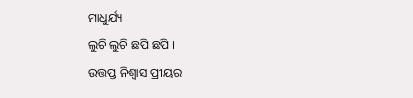ମାଧୁର୍ଯ୍ୟ
ଲୁଚି ଲୁଚି ଛପି ଛପି ।
ଉତ୍ତପ୍ତ ନିଶ୍ୱାସ ପ୍ରୀୟର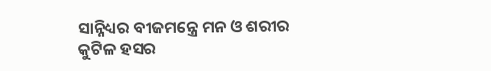ସାନ୍ନିଧ୍ୟର ବୀଜମନ୍ତ୍ରେ ମନ ଓ ଶରୀର
କୁଟିଳ ହସର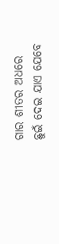ଗାର ଶୀତର ଅଧରେ
ଛୁଇଁ ଦେଇ ଯାଏ ଯେବେ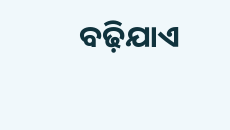ବଢ଼ିଯାଏ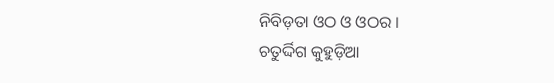ନିବିଡ଼ତା ଓଠ ଓ ଓଠର ।
ଚତୁର୍ଦ୍ଦିଗ କୁହୁଡ଼ିଆ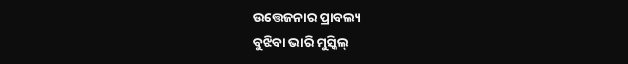ଉତ୍ତେଜନାର ପ୍ରାବଲ୍ୟ
ବୁଝିବା ଭାରି ମୁସ୍କିଲ୍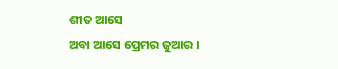ଶୀତ ଆସେ
ଅବା ଆସେ ପ୍ରେମର ଜୁଆର ।